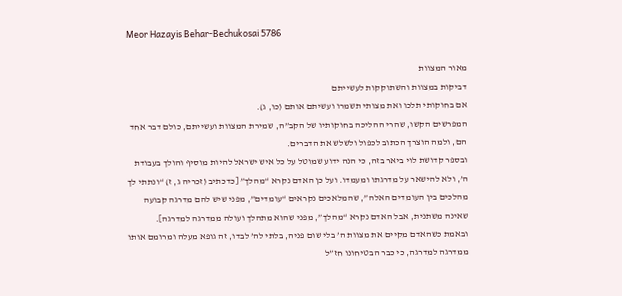Meor Hazayis Behar-Bechukosai 5786

מאור המצוות
דביקות במצוות והשתוקקות לעשייתם
אם בחוקותי תלכו ואת מצותי תשמרו ועשיתם אותם (כו, ג).
המפרשים הקשו, שהרי ההליכה בחוקותיו של הקב”ה, שמירת המצוות ועשייתם, כולם דבר אחד הם, ולמה הוצרך הכתוב לכפול ולשלש את הדברים.
ובספר קדושת לוי ביאר בזה, כי הנה ידוע שמוטל על כל איש ישראל להיות מוסיף והולך בעבודת ה’, ולא להישאר על מדרגתו ומעמדו. ועל כן האדם נקרא “מהלך” [כדכתיב (זכריה ג, ז) “ונתתי לך מהלכים בין העומדים האלה”, שהמלאכים נקראים “עומדים”, מפני שיש להם מדרגה קבועה שאינה משתנית, אבל האדם נקרא “מהלך”, מפני שהוא מתהלך ועולה ממדרגה למדרגה].
ובאמת כשהאדם מקיים את מצוות ה’ בלי שום פניה, בלתי לה’ לבדו, זה גופא מעלה ומרומם אותו ממדרגה למדרגה, כי כבר הבטיחונו חז”ל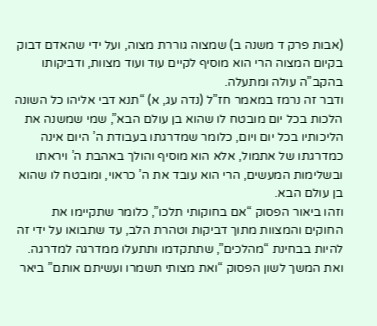(אבות פרק ד משנה ב) שמצוה גוררת מצוה, ועל ידי שהאדם דבוק בקיום המצוה הרי הוא מוסיף לקיים עוד ועוד מצוות, ודביקותו בהקב”ה עולה ומתעלה.
ודבר זה נרמז במאמר חז”ל (נדה עג, א) “תנא דבי אליהו כל השונה הלכות בכל יום מובטח לו שהוא בן עולם הבא”, שמי שמשנה את הליכותיו בכל יום ויום, כלומר שמדרגתו בעבודת ה’ היום אינה כמדרגתו של אתמול, אלא הוא מוסיף והולך באהבת ה’ ויראתו ובשלימות המעשים, הרי הוא עובד את ה’ כראוי, ומובטח לו שהוא בן עולם הבא.
וזהו ביאור הפסוק “אם בחוקותי תלכו”, כלומר שתקיימו את החוקים והמצוות מתוך דביקות וטהרת הלב, עד שתבואו על ידי זה להיות בבחינת “מהלכים”, שתתקדמו ותתעלו ממדרגה למדרגה.
ואת המשך לשון הפסוק “ואת מצותי תשמרו ועשיתם אותם” ביאר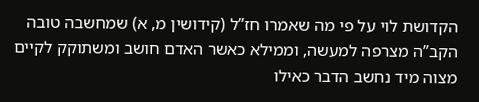הקדושת לוי על פי מה שאמרו חז”ל (קידושין מ, א) שמחשבה טובה הקב”ה מצרפה למעשה, וממילא כאשר האדם חושב ומשתוקק לקיים מצוה מיד נחשב הדבר כאילו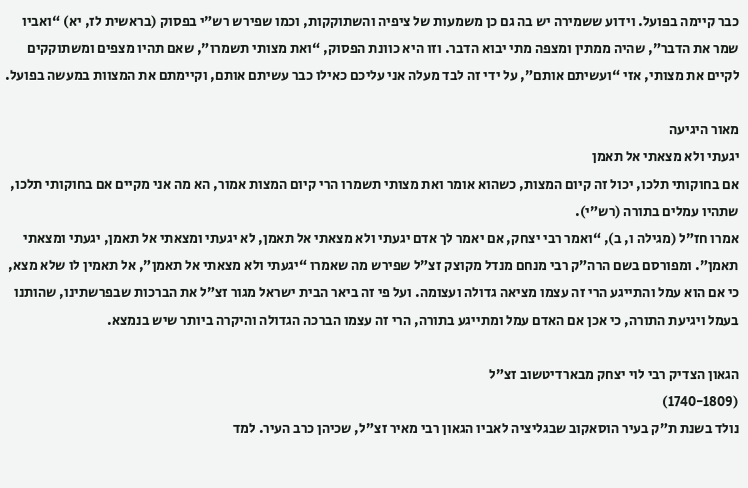כבר קיימה בפועל. וידוע ששמירה יש בה גם כן משמעות של ציפיה והשתוקקות, וכמו שפירש רש”י בפסוק (בראשית לז, יא) “ואביו שמר את הדבר”, שהיה ממתין ומצפה מתי יבוא הדבר. וזו היא כוונת הפסוק, “ואת מצותי תשמרו”, שאם תהיו מצפים ומשתוקקים לקיים את מצותי, אזי “ועשיתם אותם”, על ידי זה לבד מעלה אני עליכם כאילו כבר עשיתם אותם, וקיימתם את המצוות במעשה בפועל.

מאור היגיעה
יגעתי ולא מצאתי אל תאמן
אם בחוקותי תלכו, יכול זה קיום המצות, כשהוא אומר ואת מצותי תשמרו הרי קיום המצות אמור, הא מה אני מקיים אם בחוקותי תלכו, שתהיו עמלים בתורה (רש”י).
אמרו חז”ל (מגילה ו, ב), “ואמר רבי יצחק, אם יאמר לך אדם יגעתי ולא מצאתי אל תאמן, לא יגעתי ומצאתי אל תאמן, יגעתי ומצאתי תאמן”. ומפורסם בשם הרה”ק רבי מנחם מנדל מקוצק זצ”ל שפירש מה שאמרו “יגעתי ולא מצאתי אל תאמן”, אל תאמין לו שלא מצא, כי אם הוא עמל והתייגע הרי זה עצמו מציאה גדולה ועצומה. ועל פי זה ביאר הבית ישראל מגור זצ”ל את הברכות שבפרשתינו, שהותנו בעמל ויגיעת התורה, כי אכן אם האדם עמל ומתייגע בתורה, הרי זה עצמו הברכה הגדולה והיקרה ביותר שיש בנמצא.

הגאון הצדיק רבי לוי יצחק מבארדיטשוב זצ”ל
(1740-1809)
נולד בשנת ת”ק בעיר הוסאקוב שבגליציה לאביו הגאון רבי מאיר זצ”ל, שכיהן כרב העיר. למד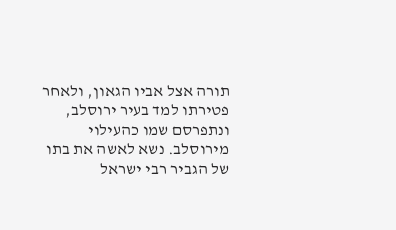תורה אצל אביו הגאון, ולאחר פטירתו למד בעיר ירוסלב, ונתפרסם שמו כהעילוי מירוסלב. נשא לאשה את בתו של הגביר רבי ישראל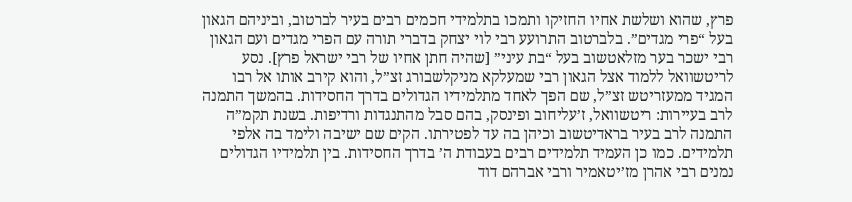פרץ, שהוא ושלשת אחיו החזיקו ותמכו בתלמידי חכמים רבים בעיר לברטוב, וביניהם הגאון בעל “פרי מגדים”. בלברטוב התרועע רבי לוי יצחק בדברי תורה עם הפרי מגדים ועם הגאון רבי ישכר בער מזלאטשוב בעל “בת עיני” [שהיה חתן אחיו של רבי ישראל פרץ]. נסע לריטשוואל ללמוד אצל הגאון רבי שמעלקא מניקלשבורג זצ”ל, והוא קירב אותו אל רבו המגיד ממעזריטש זצ”ל, שם הפך לאחד מתלמידיו הגדולים בדרך החסידות. בהמשך התמנה לרב בעיירות: ריטשוואל, ז’עליחוב ופינסק, בהם סבל מהתנגדות ורדיפות. בשנת תקמ”ה התמנה לרב בעיר בראדיטשוב וכיהן בה עד לפטירתו. הקים שם ישיבה ולימד בה אלפי תלמידים. כמו כן העמיד תלמידים רבים בעבודת ה’ בדרך החסידות. בין תלמידיו הגדולים נמנים רבי אהרן מז’יטאמיר ורבי אברהם דוד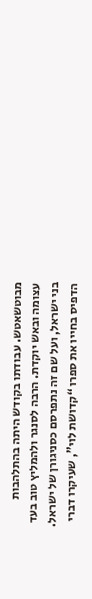מבוטשאטש. עבודתו בקודש היתה בהתלהבות עצומה ובאש יוקדת. הרבה לסנגר ולהמליץ טוב בעד בני ישראל, ועל שם זה נתפרסם כסניגורן של ישראל. הדפיס בחייו את ספרו “קדושת לוי”, שעיקרו דברי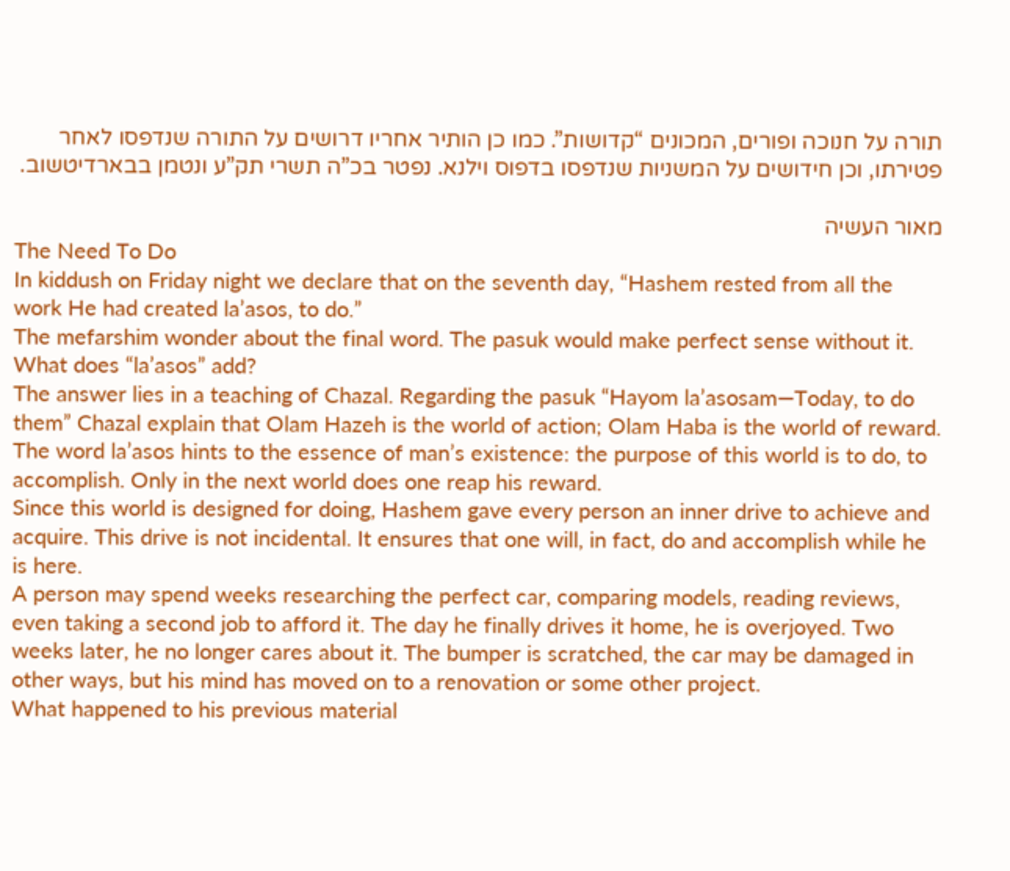תורה על חנוכה ופורים, המכונים “קדושות”. כמו כן הותיר אחריו דרושים על התורה שנדפסו לאחר פטירתו, וכן חידושים על המשניות שנדפסו בדפוס וילנא. נפטר בכ”ה תשרי תק”ע ונטמן בבארדיטשוב.

מאור העשיה
The Need To Do
In kiddush on Friday night we declare that on the seventh day, “Hashem rested from all the work He had created la’asos, to do.”
The mefarshim wonder about the final word. The pasuk would make perfect sense without it. What does “la’asos” add?
The answer lies in a teaching of Chazal. Regarding the pasuk “Hayom la’asosam—Today, to do them” Chazal explain that Olam Hazeh is the world of action; Olam Haba is the world of reward. The word la’asos hints to the essence of man’s existence: the purpose of this world is to do, to accomplish. Only in the next world does one reap his reward.
Since this world is designed for doing, Hashem gave every person an inner drive to achieve and acquire. This drive is not incidental. It ensures that one will, in fact, do and accomplish while he is here.
A person may spend weeks researching the perfect car, comparing models, reading reviews, even taking a second job to afford it. The day he finally drives it home, he is overjoyed. Two weeks later, he no longer cares about it. The bumper is scratched, the car may be damaged in other ways, but his mind has moved on to a renovation or some other project.
What happened to his previous material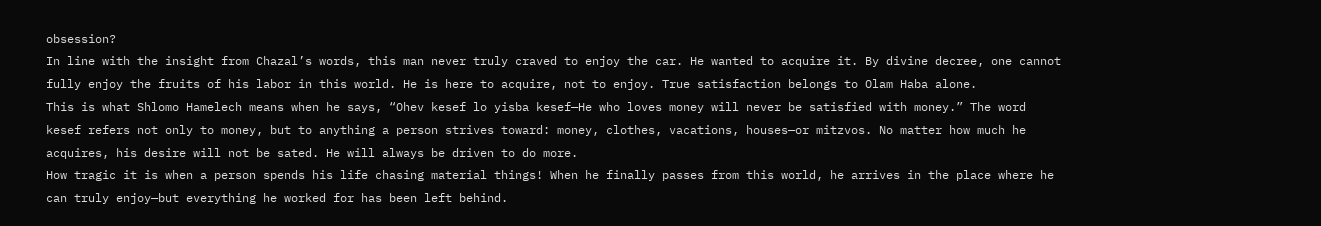obsession?
In line with the insight from Chazal’s words, this man never truly craved to enjoy the car. He wanted to acquire it. By divine decree, one cannot fully enjoy the fruits of his labor in this world. He is here to acquire, not to enjoy. True satisfaction belongs to Olam Haba alone.
This is what Shlomo Hamelech means when he says, “Ohev kesef lo yisba kesef—He who loves money will never be satisfied with money.” The word kesef refers not only to money, but to anything a person strives toward: money, clothes, vacations, houses—or mitzvos. No matter how much he acquires, his desire will not be sated. He will always be driven to do more.
How tragic it is when a person spends his life chasing material things! When he finally passes from this world, he arrives in the place where he can truly enjoy—but everything he worked for has been left behind.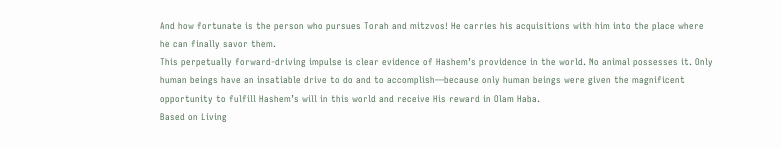And how fortunate is the person who pursues Torah and mitzvos! He carries his acquisitions with him into the place where he can finally savor them.
This perpetually forward-driving impulse is clear evidence of Hashem’s providence in the world. No animal possesses it. Only human beings have an insatiable drive to do and to accomplish—because only human beings were given the magnificent opportunity to fulfill Hashem’s will in this world and receive His reward in Olam Haba.
Based on Living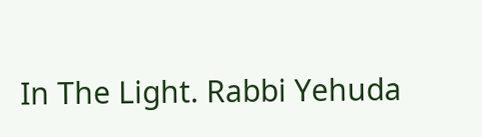In The Light. Rabbi Yehuda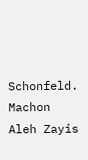Schonfeld. Machon Aleh Zayis